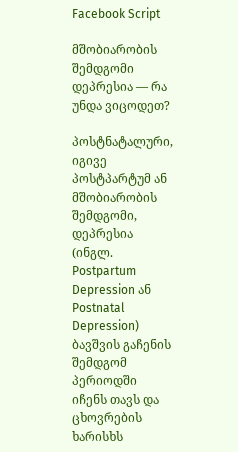Facebook Script

მშობიარობის შემდგომი დეპრესია — რა უნდა ვიცოდეთ?

პოსტნატალური, იგივე პოსტპარტუმ ან მშობიარობის შემდგომი, დეპრესია (ინგლ. Postpartum Depression ან Postnatal Depression) ბავშვის გაჩენის შემდგომ პერიოდში იჩენს თავს და ცხოვრების ხარისხს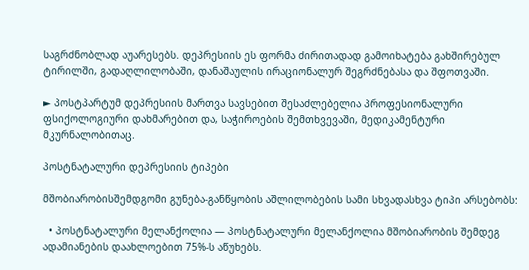საგრძნობლად აუარესებს. დეპრესიის ეს ფორმა ძირითადად გამოიხატება გახშირებულ ტირილში, გადაღლილობაში, დანაშაულის ირაციონალურ შეგრძნებასა და შფოთვაში.

► პოსტპარტუმ დეპრესიის მართვა სავსებით შესაძლებელია პროფესიონალური ფსიქოლოგიური დახმარებით და, საჭიროების შემთხვევაში, მედიკამენტური მკურნალობითაც.

პოსტნატალური დეპრესიის ტიპები

მშობიარობისშემდგომი გუნება-განწყობის აშლილობების სამი სხვადასხვა ტიპი არსებობს:

  • პოსტნატალური მელანქოლია — პოსტნატალური მელანქოლია მშობიარობის შემდეგ ადამიანების დაახლოებით 75%-ს აწუხებს.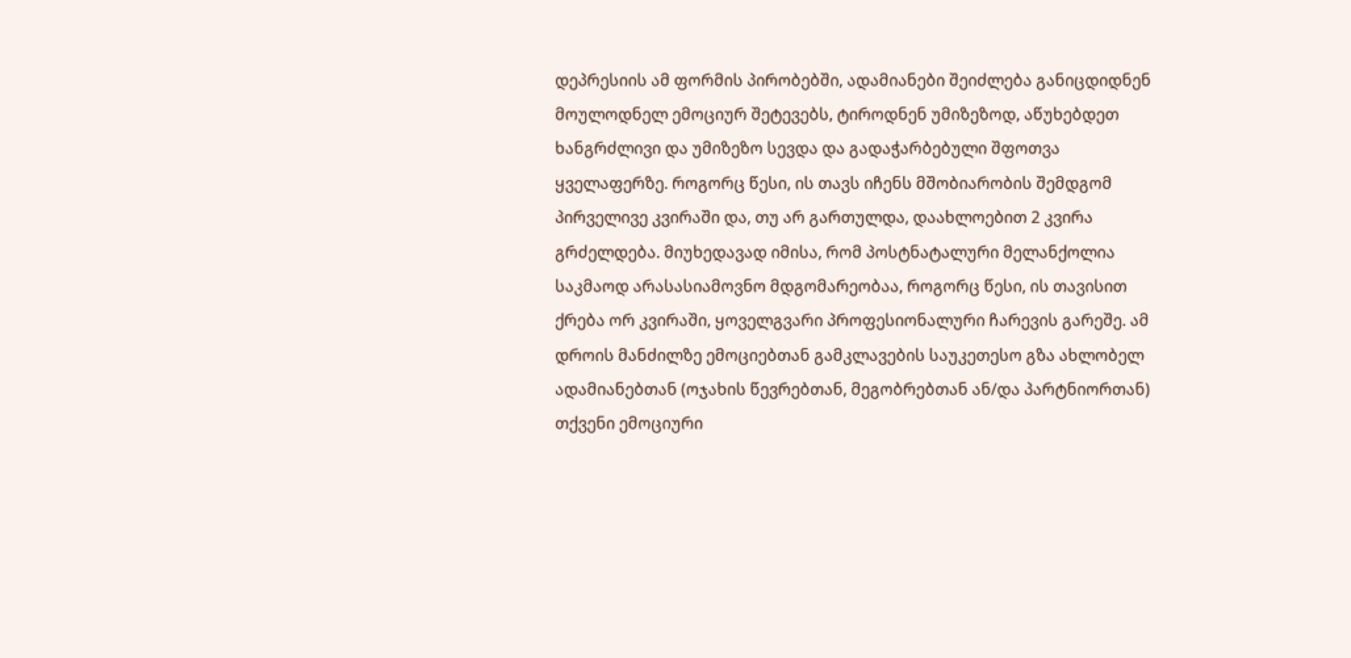დეპრესიის ამ ფორმის პირობებში, ადამიანები შეიძლება განიცდიდნენ მოულოდნელ ემოციურ შეტევებს, ტიროდნენ უმიზეზოდ, აწუხებდეთ ხანგრძლივი და უმიზეზო სევდა და გადაჭარბებული შფოთვა ყველაფერზე. როგორც წესი, ის თავს იჩენს მშობიარობის შემდგომ პირველივე კვირაში და, თუ არ გართულდა, დაახლოებით 2 კვირა გრძელდება. მიუხედავად იმისა, რომ პოსტნატალური მელანქოლია საკმაოდ არასასიამოვნო მდგომარეობაა, როგორც წესი, ის თავისით ქრება ორ კვირაში, ყოველგვარი პროფესიონალური ჩარევის გარეშე. ამ დროის მანძილზე ემოციებთან გამკლავების საუკეთესო გზა ახლობელ ადამიანებთან (ოჯახის წევრებთან, მეგობრებთან ან/და პარტნიორთან) თქვენი ემოციური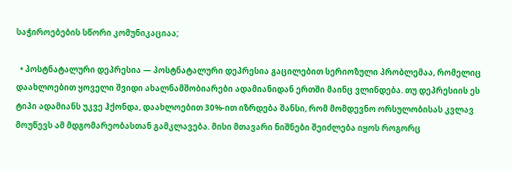საჭიროებების სწორი კომუნიკაციაა;

  • პოსტნატალური დეპრესია — პოსტნატალური დეპრესია გაცილებით სერიოზული პრობლემაა, რომელიც დაახლოებით ყოველი შვიდი ახალნამშობიარები ადამიანიდან ერთში მაინც ვლინდება. თუ დეპრესიის ეს ტიპი ადამიანს უკვე ჰქონდა, დაახლოებით 30%-ით იზრდება შანსი, რომ მომდევნო ორსულობისას კვლავ მოუწევს ამ მდგომარეობასთან გამკლავება. მისი მთავარი ნიშნები შეიძლება იყოს როგორც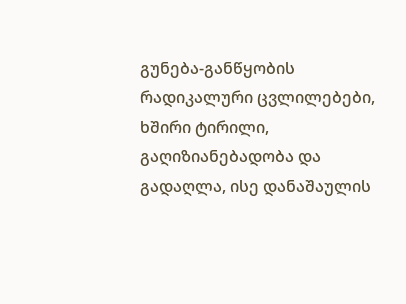გუნება-განწყობის რადიკალური ცვლილებები, ხშირი ტირილი, გაღიზიანებადობა და გადაღლა, ისე დანაშაულის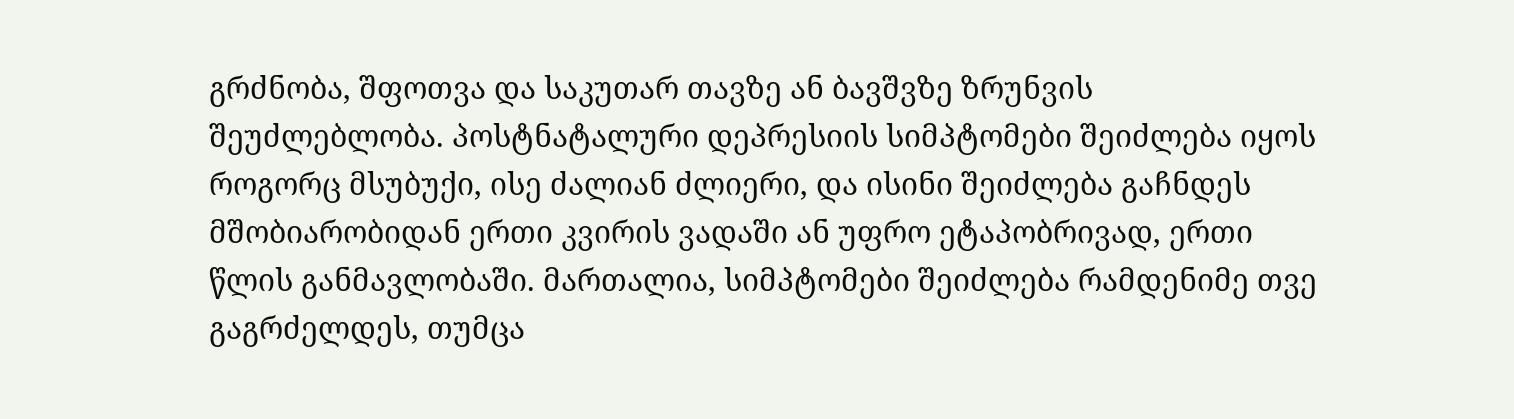გრძნობა, შფოთვა და საკუთარ თავზე ან ბავშვზე ზრუნვის შეუძლებლობა. პოსტნატალური დეპრესიის სიმპტომები შეიძლება იყოს როგორც მსუბუქი, ისე ძალიან ძლიერი, და ისინი შეიძლება გაჩნდეს მშობიარობიდან ერთი კვირის ვადაში ან უფრო ეტაპობრივად, ერთი წლის განმავლობაში. მართალია, სიმპტომები შეიძლება რამდენიმე თვე გაგრძელდეს, თუმცა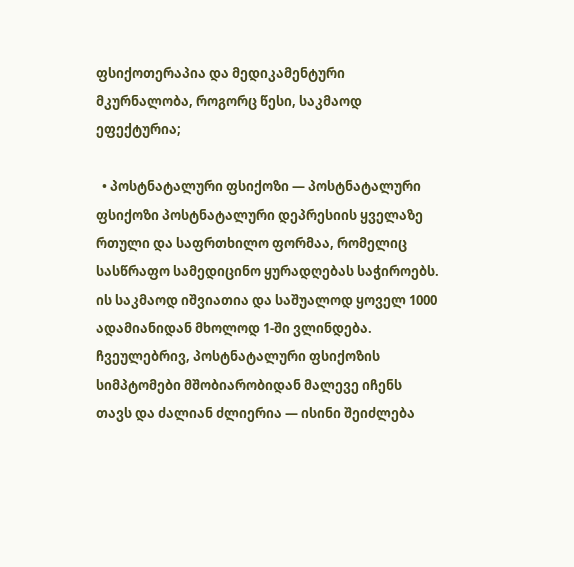ფსიქოთერაპია და მედიკამენტური მკურნალობა, როგორც წესი, საკმაოდ ეფექტურია;

  • პოსტნატალური ფსიქოზი — პოსტნატალური ფსიქოზი პოსტნატალური დეპრესიის ყველაზე რთული და საფრთხილო ფორმაა, რომელიც სასწრაფო სამედიცინო ყურადღებას საჭიროებს. ის საკმაოდ იშვიათია და საშუალოდ ყოველ 1000 ადამიანიდან მხოლოდ 1-ში ვლინდება. ჩვეულებრივ, პოსტნატალური ფსიქოზის სიმპტომები მშობიარობიდან მალევე იჩენს თავს და ძალიან ძლიერია — ისინი შეიძლება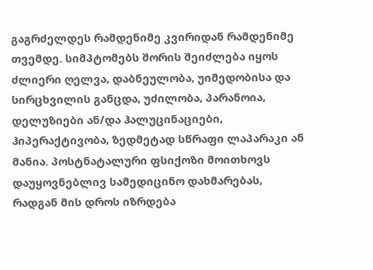გაგრძელდეს რამდენიმე კვირიდან რამდენიმე თვემდე. სიმპტომებს შორის შეიძლება იყოს ძლიერი ღელვა, დაბნეულობა, უიმედობისა და სირცხვილის განცდა, უძილობა, პარანოია, დელუზიები ან/და ჰალუცინაციები, ჰიპერაქტივობა, ზედმეტად სწრაფი ლაპარაკი ან მანია. პოსტნატალური ფსიქოზი მოითხოვს დაუყოვნებლივ სამედიცინო დახმარებას, რადგან მის დროს იზრდება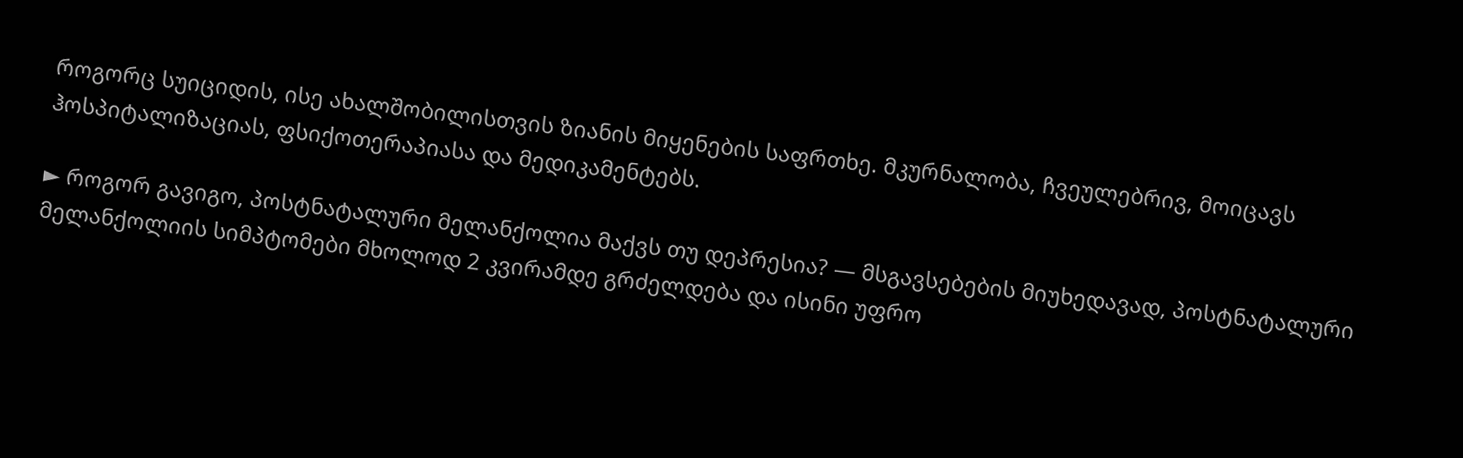როგორც სუიციდის, ისე ახალშობილისთვის ზიანის მიყენების საფრთხე. მკურნალობა, ჩვეულებრივ, მოიცავს ჰოსპიტალიზაციას, ფსიქოთერაპიასა და მედიკამენტებს.

► როგორ გავიგო, პოსტნატალური მელანქოლია მაქვს თუ დეპრესია? — მსგავსებების მიუხედავად, პოსტნატალური მელანქოლიის სიმპტომები მხოლოდ 2 კვირამდე გრძელდება და ისინი უფრო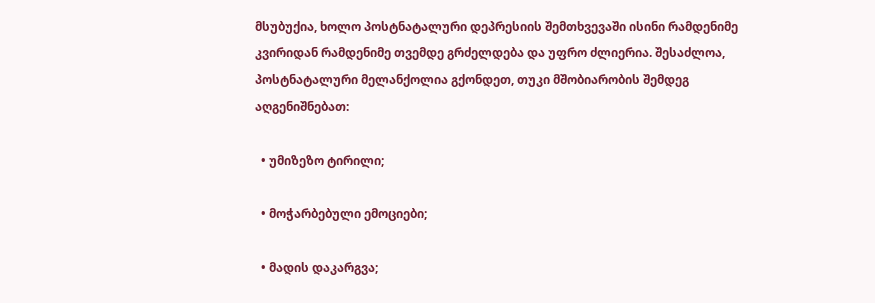მსუბუქია, ხოლო პოსტნატალური დეპრესიის შემთხვევაში ისინი რამდენიმე კვირიდან რამდენიმე თვემდე გრძელდება და უფრო ძლიერია. შესაძლოა, პოსტნატალური მელანქოლია გქონდეთ, თუკი მშობიარობის შემდეგ აღგენიშნებათ:

  • უმიზეზო ტირილი;

  • მოჭარბებული ემოციები;

  • მადის დაკარგვა;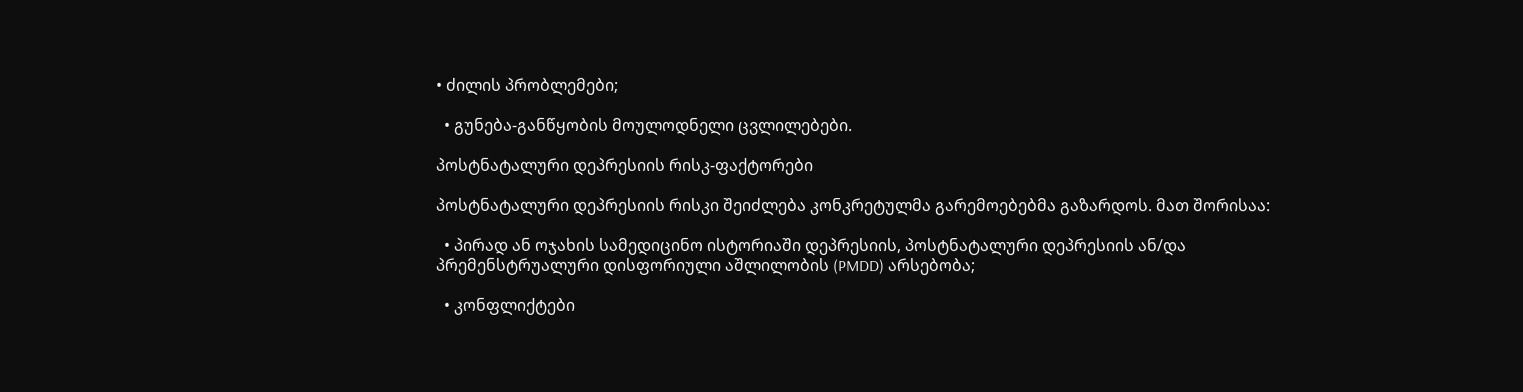• ძილის პრობლემები;

  • გუნება-განწყობის მოულოდნელი ცვლილებები.

პოსტნატალური დეპრესიის რისკ-ფაქტორები

პოსტნატალური დეპრესიის რისკი შეიძლება კონკრეტულმა გარემოებებმა გაზარდოს. მათ შორისაა:

  • პირად ან ოჯახის სამედიცინო ისტორიაში დეპრესიის, პოსტნატალური დეპრესიის ან/და პრემენსტრუალური დისფორიული აშლილობის (PMDD) არსებობა;

  • კონფლიქტები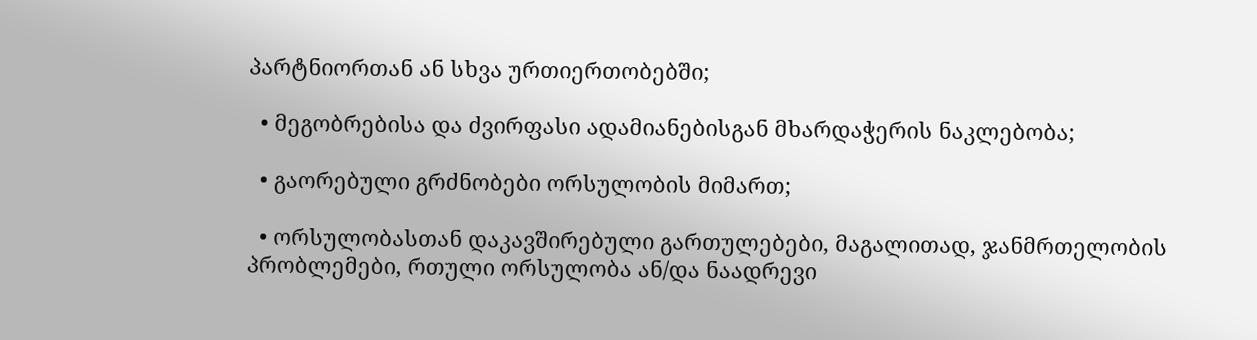პარტნიორთან ან სხვა ურთიერთობებში;

  • მეგობრებისა და ძვირფასი ადამიანებისგან მხარდაჭერის ნაკლებობა;

  • გაორებული გრძნობები ორსულობის მიმართ;

  • ორსულობასთან დაკავშირებული გართულებები, მაგალითად, ჯანმრთელობის პრობლემები, რთული ორსულობა ან/და ნაადრევი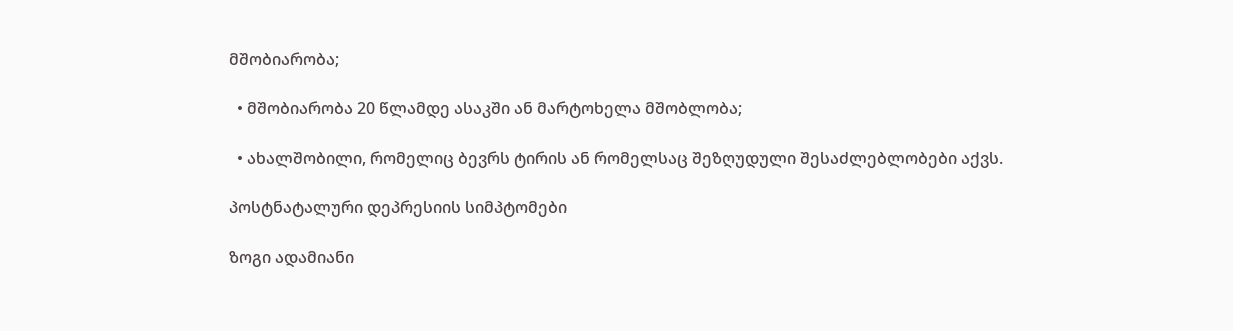მშობიარობა;

  • მშობიარობა 20 წლამდე ასაკში ან მარტოხელა მშობლობა;

  • ახალშობილი, რომელიც ბევრს ტირის ან რომელსაც შეზღუდული შესაძლებლობები აქვს.

პოსტნატალური დეპრესიის სიმპტომები

ზოგი ადამიანი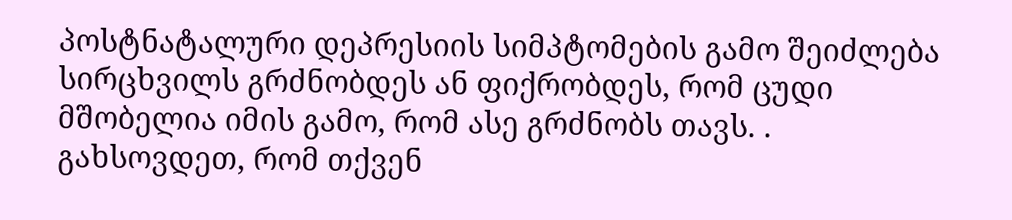პოსტნატალური დეპრესიის სიმპტომების გამო შეიძლება სირცხვილს გრძნობდეს ან ფიქრობდეს, რომ ცუდი მშობელია იმის გამო, რომ ასე გრძნობს თავს. . გახსოვდეთ, რომ თქვენ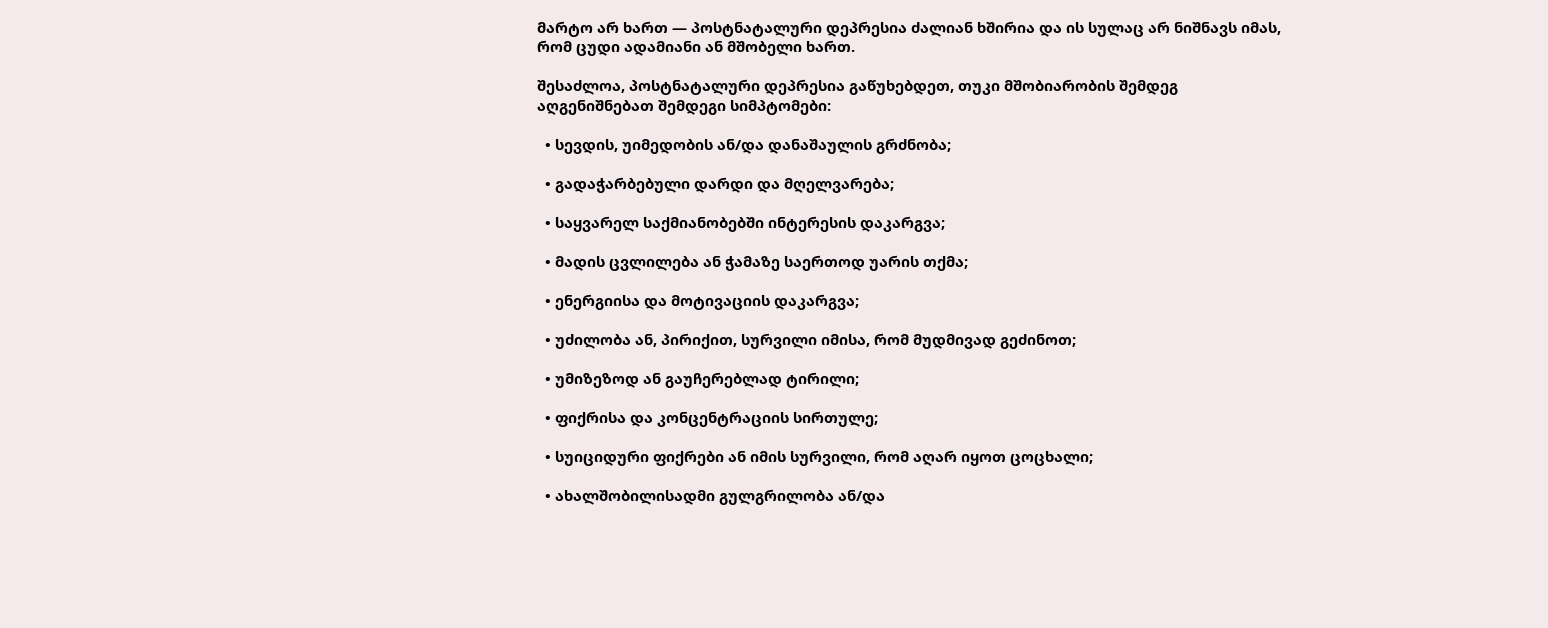მარტო არ ხართ — პოსტნატალური დეპრესია ძალიან ხშირია და ის სულაც არ ნიშნავს იმას, რომ ცუდი ადამიანი ან მშობელი ხართ.

შესაძლოა, პოსტნატალური დეპრესია გაწუხებდეთ, თუკი მშობიარობის შემდეგ აღგენიშნებათ შემდეგი სიმპტომები:

  • სევდის, უიმედობის ან/და დანაშაულის გრძნობა;

  • გადაჭარბებული დარდი და მღელვარება;

  • საყვარელ საქმიანობებში ინტერესის დაკარგვა;

  • მადის ცვლილება ან ჭამაზე საერთოდ უარის თქმა;

  • ენერგიისა და მოტივაციის დაკარგვა;

  • უძილობა ან, პირიქით, სურვილი იმისა, რომ მუდმივად გეძინოთ;

  • უმიზეზოდ ან გაუჩერებლად ტირილი;

  • ფიქრისა და კონცენტრაციის სირთულე;

  • სუიციდური ფიქრები ან იმის სურვილი, რომ აღარ იყოთ ცოცხალი;

  • ახალშობილისადმი გულგრილობა ან/და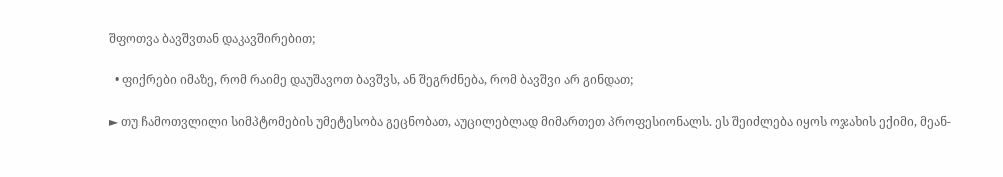შფოთვა ბავშვთან დაკავშირებით;

  • ფიქრები იმაზე, რომ რაიმე დაუშავოთ ბავშვს, ან შეგრძნება, რომ ბავშვი არ გინდათ;

► თუ ჩამოთვლილი სიმპტომების უმეტესობა გეცნობათ, აუცილებლად მიმართეთ პროფესიონალს. ეს შეიძლება იყოს ოჯახის ექიმი, მეან-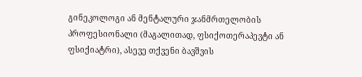გინეკოლოგი ან მენტალური ჯანმრთელობის პროფესიონალი (მაგალითად, ფსიქოთერაპევტი ან ფსიქიატრი), ასევე თქვენი ბავშვის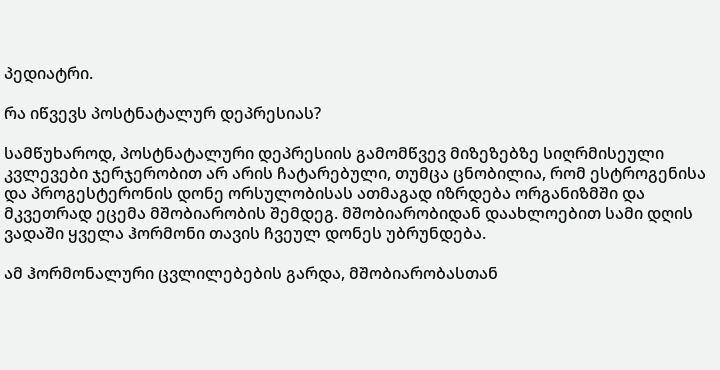პედიატრი.

რა იწვევს პოსტნატალურ დეპრესიას?

სამწუხაროდ, პოსტნატალური დეპრესიის გამომწვევ მიზეზებზე სიღრმისეული კვლევები ჯერჯერობით არ არის ჩატარებული, თუმცა ცნობილია, რომ ესტროგენისა და პროგესტერონის დონე ორსულობისას ათმაგად იზრდება ორგანიზმში და მკვეთრად ეცემა მშობიარობის შემდეგ. მშობიარობიდან დაახლოებით სამი დღის ვადაში ყველა ჰორმონი თავის ჩვეულ დონეს უბრუნდება.

ამ ჰორმონალური ცვლილებების გარდა, მშობიარობასთან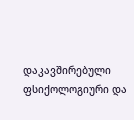დაკავშირებული ფსიქოლოგიური და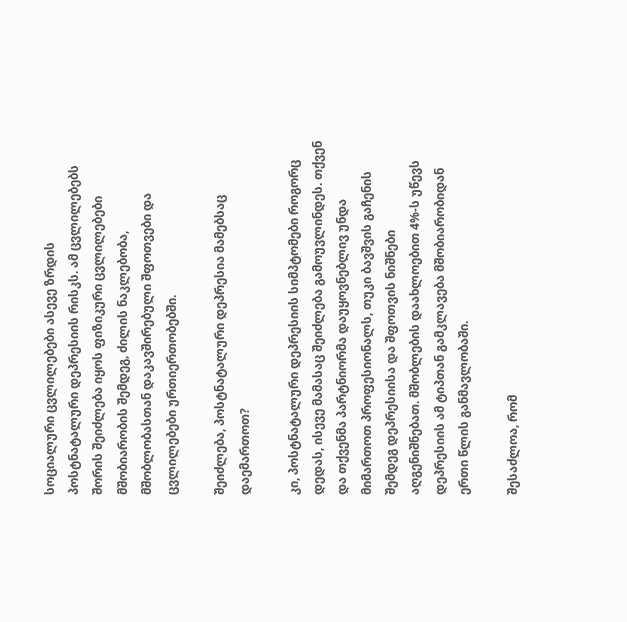სოციალური ცვლილებები ასევე ზრდის პოსტნატალური დეპრესიის რისკს. ამ ცვლილებებს შორის შეიძლება იყოს ფიზიკური ცვლილებები მშობიარობის შემდეგ, ძილის ნაკლებობა, მშობლობასთან დაკავშირებული შფოთვები და ცვლილებები ურთიერთობებში.

შეიძლება, პოსტნატალური დეპრესია მამებსაც დაემართოთ?

კი, პოსტნატალური დეპრესიის სიმპტომები როგორც დედას, ისევე მამასაც შეიძლება გამოუვლინდეს. თქვენ და თქვენმა პარტნიორმა დაუყოვნებლივ უნდა მიმართოთ პროფესიონალს, თუკი ბავშვის გაჩენის შემდეგ დეპრესიისა და შფოთვის ნიშნები აღგენიშნებათ. მშობლების დაახლოებით 4%-ს უწევს დეპრესიის ამ ტიპთან გამკლავება მშობიარობიდან ერთი წლის განმავლობაში.

შესაძლოა, რომ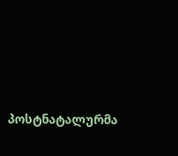პოსტნატალურმა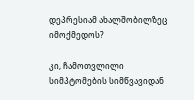დეპრესიამ ახალშობილზეც იმოქმედოს?

კი, ჩამოთვლილი სიმპტომების სიმწვავიდან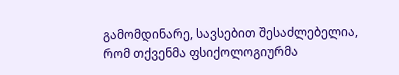გამომდინარე, სავსებით შესაძლებელია, რომ თქვენმა ფსიქოლოგიურმა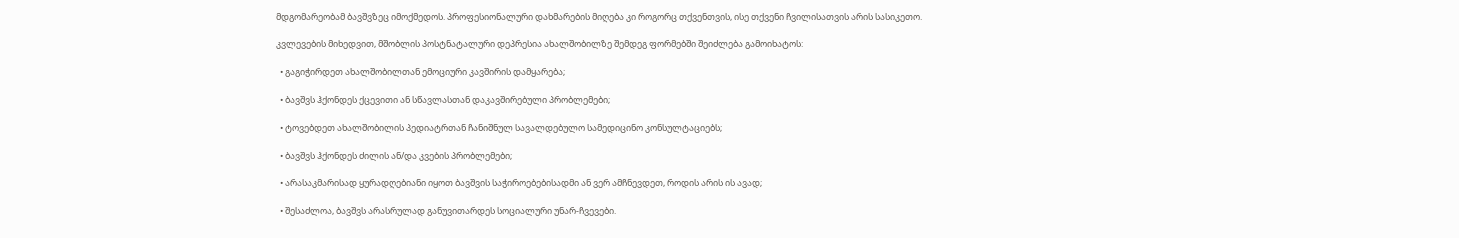მდგომარეობამ ბავშვზეც იმოქმედოს. პროფესიონალური დახმარების მიღება კი როგორც თქვენთვის, ისე თქვენი ჩვილისათვის არის სასიკეთო.

კვლევების მიხედვით, მშობლის პოსტნატალური დეპრესია ახალშობილზე შემდეგ ფორმებში შეიძლება გამოიხატოს:

  • გაგიჭირდეთ ახალშობილთან ემოციური კავშირის დამყარება;

  • ბავშვს ჰქონდეს ქცევითი ან სწავლასთან დაკავშირებული პრობლემები;

  • ტოვებდეთ ახალშობილის პედიატრთან ჩანიშნულ სავალდებულო სამედიცინო კონსულტაციებს;

  • ბავშვს ჰქონდეს ძილის ან/და კვების პრობლემები;

  • არასაკმარისად ყურადღებიანი იყოთ ბავშვის საჭიროებებისადმი ან ვერ ამჩნევდეთ, როდის არის ის ავად;

  • შესაძლოა, ბავშვს არასრულად განუვითარდეს სოციალური უნარ-ჩვევები.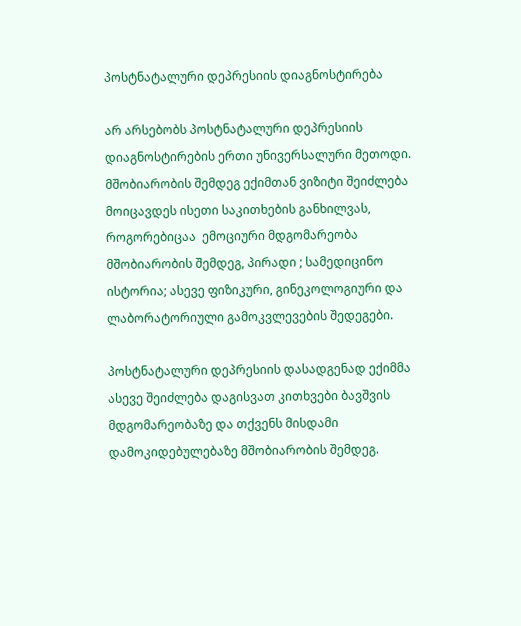პოსტნატალური დეპრესიის დიაგნოსტირება

არ არსებობს პოსტნატალური დეპრესიის დიაგნოსტირების ერთი უნივერსალური მეთოდი. მშობიარობის შემდეგ ექიმთან ვიზიტი შეიძლება მოიცავდეს ისეთი საკითხების განხილვას, როგორებიცაა  ემოციური მდგომარეობა მშობიარობის შემდეგ, პირადი ; სამედიცინო ისტორია; ასევე ფიზიკური, გინეკოლოგიური და ლაბორატორიული გამოკვლევების შედეგები.

პოსტნატალური დეპრესიის დასადგენად ექიმმა ასევე შეიძლება დაგისვათ კითხვები ბავშვის მდგომარეობაზე და თქვენს მისდამი დამოკიდებულებაზე მშობიარობის შემდეგ.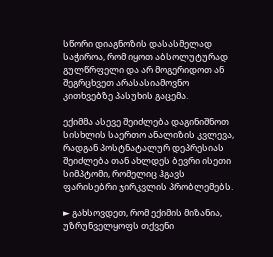სწორი დიაგნოზის დასასმელად საჭიროა, რომ იყოთ აბსოლუტურად გულწრფელი და არ მოგერიდოთ ან შეგრცხვეთ არასასიამოვნო კითხვებზე პასუხის გაცემა.

ექიმმა ასევე შეიძლება დაგინიშნოთ სისხლის საერთო ანალიზის კვლევა, რადგან პოსტნატალურ დეპრესიას შეიძლება თან ახლდეს ბევრი ისეთი სიმპტომი, რომელიც ჰგავს ფარისებრი ჯირკვლის პრობლემებს.

► გახსოვდეთ, რომ ექიმის მიზანია, უზრუნველყოფს თქვენი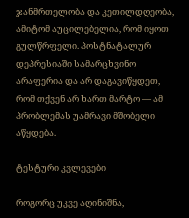ჯანმრთელობა და კეთილდღეობა, ამიტომ აუცილებელია, რომ იყოთ გულწრფელი. პოსტნატალურ დეპრესიაში სამარცხვინო არაფერია და არ დაგავიწყდეთ, რომ თქვენ არ ხართ მარტო — ამ პრობლემას უამრავი მშობელი აწყდება.

ტესტური კვლევები

როგორც უკვე აღინიშნა,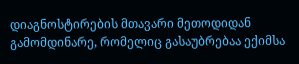დიაგნოსტირების მთავარი მეთოდიდან გამომდინარე, რომელიც გასაუბრებაა ექიმსა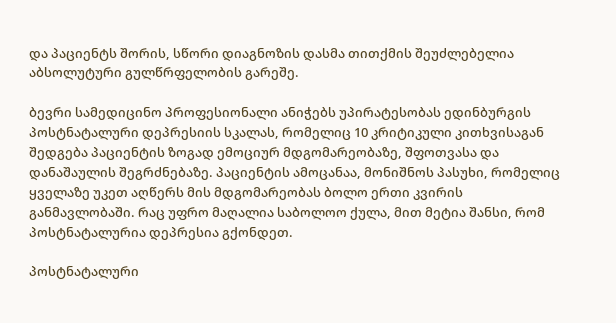და პაციენტს შორის, სწორი დიაგნოზის დასმა თითქმის შეუძლებელია აბსოლუტური გულწრფელობის გარეშე.

ბევრი სამედიცინო პროფესიონალი ანიჭებს უპირატესობას ედინბურგის პოსტნატალური დეპრესიის სკალას, რომელიც 10 კრიტიკული კითხვისაგან შედგება პაციენტის ზოგად ემოციურ მდგომარეობაზე, შფოთვასა და დანაშაულის შეგრძნებაზე. პაციენტის ამოცანაა, მონიშნოს პასუხი, რომელიც ყველაზე უკეთ აღწერს მის მდგომარეობას ბოლო ერთი კვირის განმავლობაში. რაც უფრო მაღალია საბოლოო ქულა, მით მეტია შანსი, რომ პოსტნატალურია დეპრესია გქონდეთ.

პოსტნატალური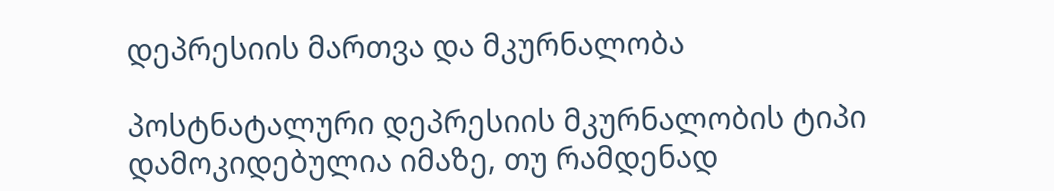დეპრესიის მართვა და მკურნალობა

პოსტნატალური დეპრესიის მკურნალობის ტიპი დამოკიდებულია იმაზე, თუ რამდენად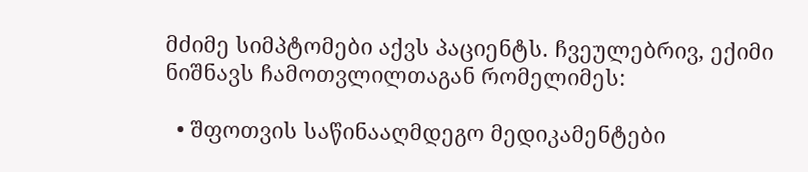მძიმე სიმპტომები აქვს პაციენტს. ჩვეულებრივ, ექიმი ნიშნავს ჩამოთვლილთაგან რომელიმეს:

  • შფოთვის საწინააღმდეგო მედიკამენტები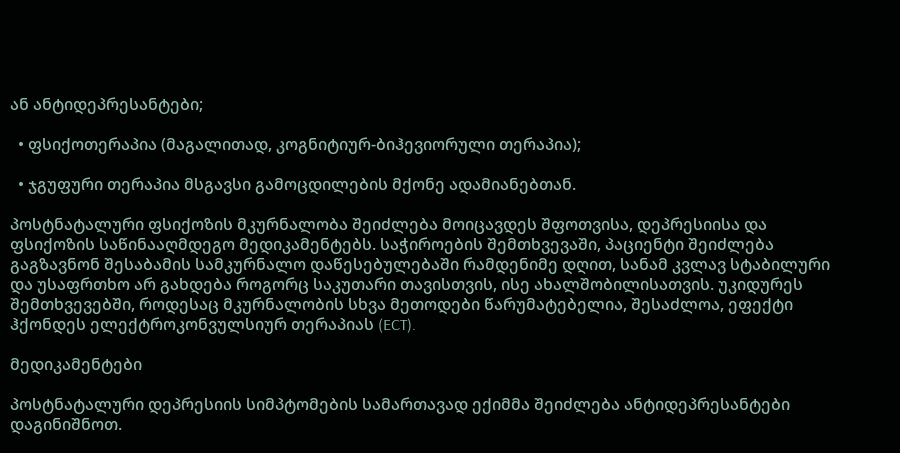ან ანტიდეპრესანტები;

  • ფსიქოთერაპია (მაგალითად, კოგნიტიურ-ბიჰევიორული თერაპია);

  • ჯგუფური თერაპია მსგავსი გამოცდილების მქონე ადამიანებთან.

პოსტნატალური ფსიქოზის მკურნალობა შეიძლება მოიცავდეს შფოთვისა, დეპრესიისა და ფსიქოზის საწინააღმდეგო მედიკამენტებს. საჭიროების შემთხვევაში, პაციენტი შეიძლება გაგზავნონ შესაბამის სამკურნალო დაწესებულებაში რამდენიმე დღით, სანამ კვლავ სტაბილური და უსაფრთხო არ გახდება როგორც საკუთარი თავისთვის, ისე ახალშობილისათვის. უკიდურეს შემთხვევებში, როდესაც მკურნალობის სხვა მეთოდები წარუმატებელია, შესაძლოა, ეფექტი ჰქონდეს ელექტროკონვულსიურ თერაპიას (ECT).

მედიკამენტები

პოსტნატალური დეპრესიის სიმპტომების სამართავად ექიმმა შეიძლება ანტიდეპრესანტები დაგინიშნოთ.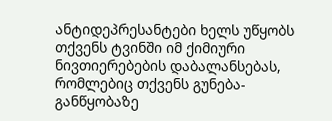ანტიდეპრესანტები ხელს უწყობს თქვენს ტვინში იმ ქიმიური ნივთიერებების დაბალანსებას, რომლებიც თქვენს გუნება-განწყობაზე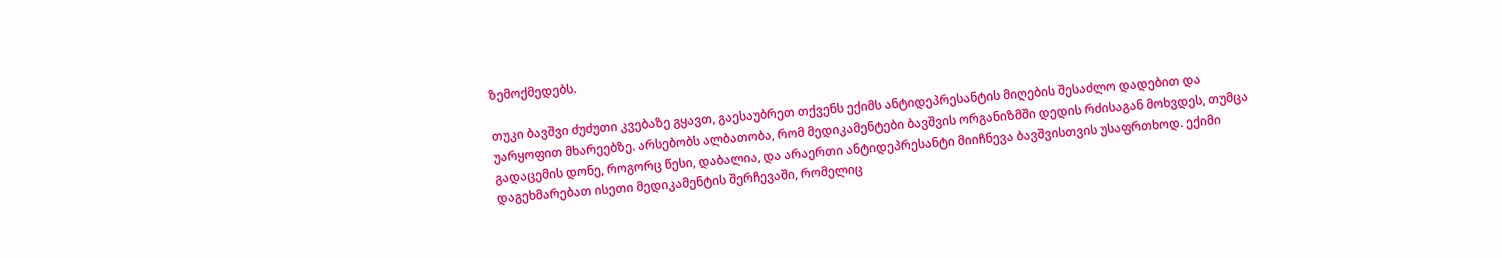ზემოქმედებს.

თუკი ბავშვი ძუძუთი კვებაზე გყავთ, გაესაუბრეთ თქვენს ექიმს ანტიდეპრესანტის მიღების შესაძლო დადებით და უარყოფით მხარეებზე. არსებობს ალბათობა, რომ მედიკამენტები ბავშვის ორგანიზმში დედის რძისაგან მოხვდეს, თუმცა გადაცემის დონე, როგორც წესი, დაბალია, და არაერთი ანტიდეპრესანტი მიიჩნევა ბავშვისთვის უსაფრთხოდ. ექიმი დაგეხმარებათ ისეთი მედიკამენტის შერჩევაში, რომელიც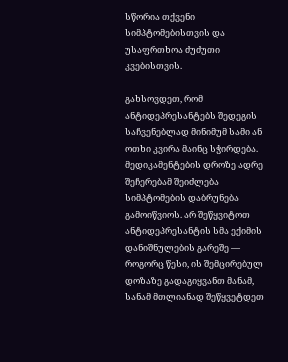სწორია თქვენი სიმპტომებისთვის და უსაფრთხოა ძუძუთი კვებისთვის.

გახსოვდეთ, რომ ანტიდეპრესანტებს შედეგის საჩვენებლად მინიმუმ სამი ან ოთხი კვირა მაინც სჭირდება. მედიკამენტების დროზე ადრე შეჩერებამ შეიძლება სიმპტომების დაბრუნება გამოიწვიოს. არ შეწყვიტოთ ანტიდეპრესანტის სმა ექიმის დანიშნულების გარეშე — როგორც წესი, ის შემცირებულ დოზაზე გადაგიყვანთ მანამ, სანამ მთლიანად შეწყვეტდეთ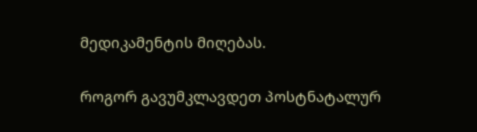მედიკამენტის მიღებას.

როგორ გავუმკლავდეთ პოსტნატალურ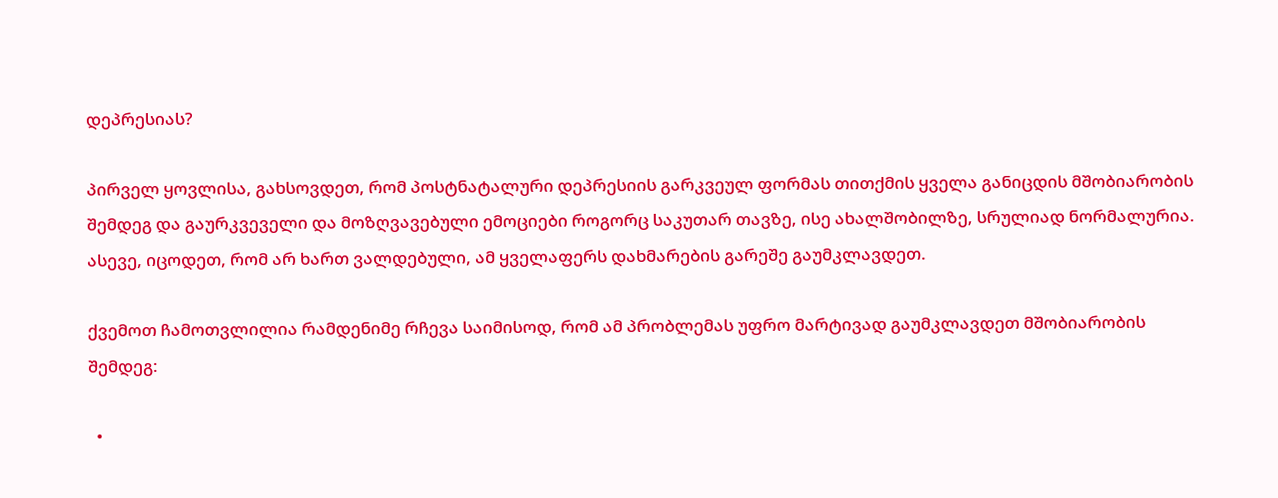დეპრესიას?

პირველ ყოვლისა, გახსოვდეთ, რომ პოსტნატალური დეპრესიის გარკვეულ ფორმას თითქმის ყველა განიცდის მშობიარობის შემდეგ და გაურკვეველი და მოზღვავებული ემოციები როგორც საკუთარ თავზე, ისე ახალშობილზე, სრულიად ნორმალურია. ასევე, იცოდეთ, რომ არ ხართ ვალდებული, ამ ყველაფერს დახმარების გარეშე გაუმკლავდეთ.

ქვემოთ ჩამოთვლილია რამდენიმე რჩევა საიმისოდ, რომ ამ პრობლემას უფრო მარტივად გაუმკლავდეთ მშობიარობის შემდეგ:

  •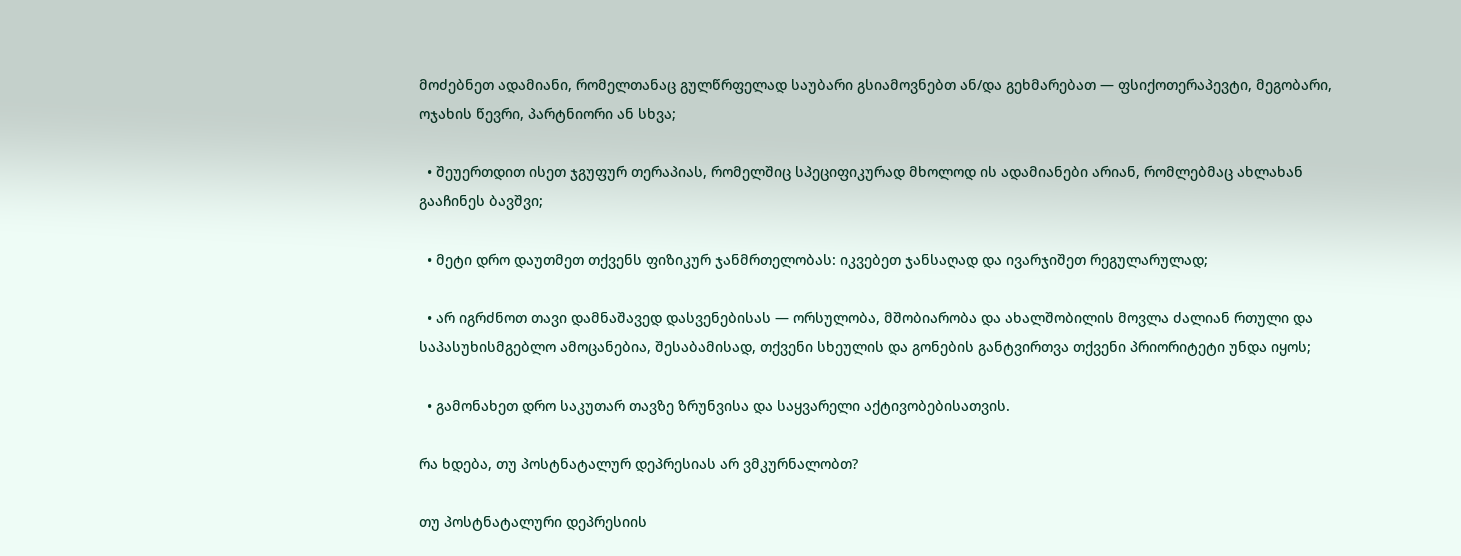მოძებნეთ ადამიანი, რომელთანაც გულწრფელად საუბარი გსიამოვნებთ ან/და გეხმარებათ — ფსიქოთერაპევტი, მეგობარი, ოჯახის წევრი, პარტნიორი ან სხვა;

  • შეუერთდით ისეთ ჯგუფურ თერაპიას, რომელშიც სპეციფიკურად მხოლოდ ის ადამიანები არიან, რომლებმაც ახლახან გააჩინეს ბავშვი;

  • მეტი დრო დაუთმეთ თქვენს ფიზიკურ ჯანმრთელობას: იკვებეთ ჯანსაღად და ივარჯიშეთ რეგულარულად;

  • არ იგრძნოთ თავი დამნაშავედ დასვენებისას — ორსულობა, მშობიარობა და ახალშობილის მოვლა ძალიან რთული და საპასუხისმგებლო ამოცანებია, შესაბამისად, თქვენი სხეულის და გონების განტვირთვა თქვენი პრიორიტეტი უნდა იყოს;

  • გამონახეთ დრო საკუთარ თავზე ზრუნვისა და საყვარელი აქტივობებისათვის.

რა ხდება, თუ პოსტნატალურ დეპრესიას არ ვმკურნალობთ?

თუ პოსტნატალური დეპრესიის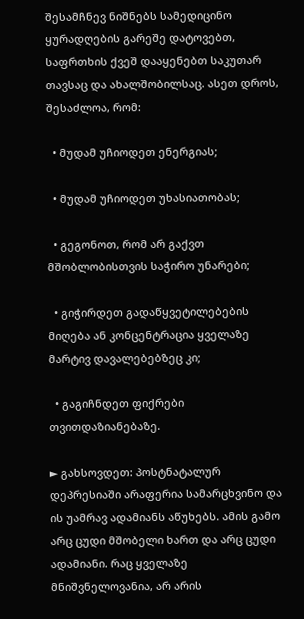შესამჩნევ ნიშნებს სამედიცინო ყურადღების გარეშე დატოვებთ, საფრთხის ქვეშ დააყენებთ საკუთარ თავსაც და ახალშობილსაც. ასეთ დროს, შესაძლოა, რომ:

  • მუდამ უჩიოდეთ ენერგიას;

  • მუდამ უჩიოდეთ უხასიათობას;

  • გეგონოთ, რომ არ გაქვთ მშობლობისთვის საჭირო უნარები;

  • გიჭირდეთ გადაწყვეტილებების მიღება ან კონცენტრაცია ყველაზე მარტივ დავალებებზეც კი;

  • გაგიჩნდეთ ფიქრები თვითდაზიანებაზე.

► გახსოვდეთ: პოსტნატალურ დეპრესიაში არაფერია სამარცხვინო და ის უამრავ ადამიანს აწუხებს. ამის გამო არც ცუდი მშობელი ხართ და არც ცუდი ადამიანი. რაც ყველაზე მნიშვნელოვანია, არ არის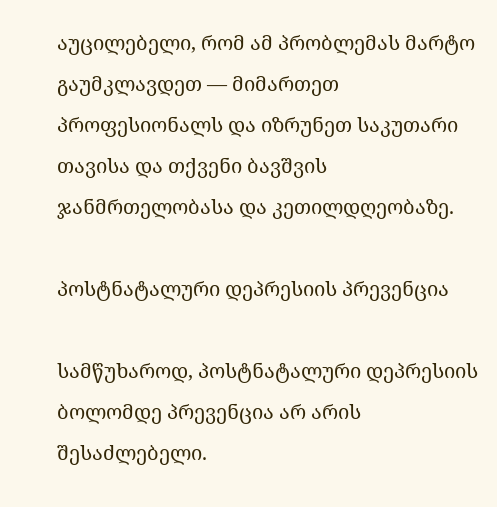აუცილებელი, რომ ამ პრობლემას მარტო გაუმკლავდეთ — მიმართეთ პროფესიონალს და იზრუნეთ საკუთარი თავისა და თქვენი ბავშვის ჯანმრთელობასა და კეთილდღეობაზე.

პოსტნატალური დეპრესიის პრევენცია

სამწუხაროდ, პოსტნატალური დეპრესიის ბოლომდე პრევენცია არ არის შესაძლებელი.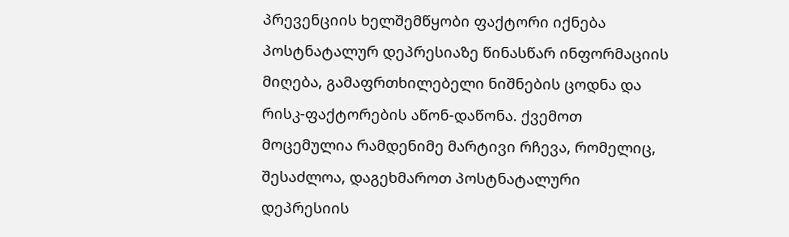პრევენციის ხელშემწყობი ფაქტორი იქნება პოსტნატალურ დეპრესიაზე წინასწარ ინფორმაციის მიღება, გამაფრთხილებელი ნიშნების ცოდნა და რისკ-ფაქტორების აწონ-დაწონა. ქვემოთ მოცემულია რამდენიმე მარტივი რჩევა, რომელიც, შესაძლოა, დაგეხმაროთ პოსტნატალური დეპრესიის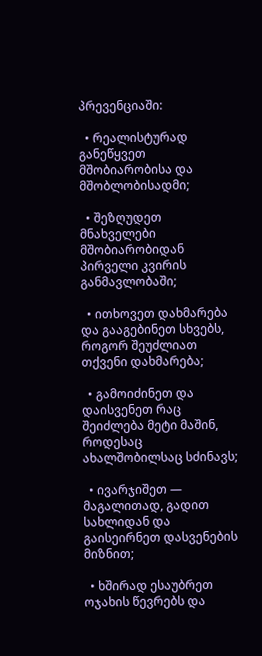პრევენციაში:

  • რეალისტურად განეწყვეთ მშობიარობისა და მშობლობისადმი;

  • შეზღუდეთ მნახველები მშობიარობიდან პირველი კვირის განმავლობაში;

  • ითხოვეთ დახმარება და გააგებინეთ სხვებს, როგორ შეუძლიათ თქვენი დახმარება;

  • გამოიძინეთ და დაისვენეთ რაც შეიძლება მეტი მაშინ, როდესაც ახალშობილსაც სძინავს;

  • ივარჯიშეთ — მაგალითად, გადით სახლიდან და გაისეირნეთ დასვენების მიზნით;

  • ხშირად ესაუბრეთ ოჯახის წევრებს და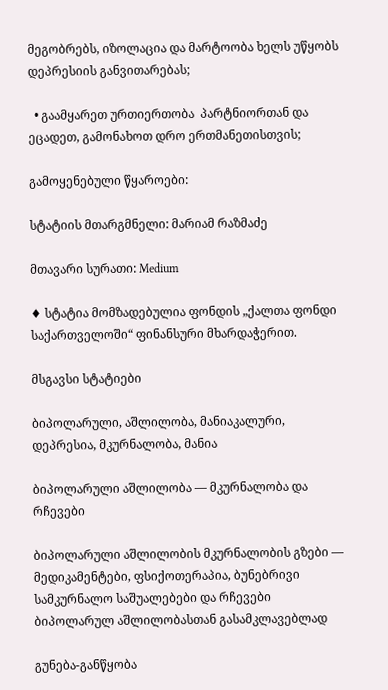მეგობრებს, იზოლაცია და მარტოობა ხელს უწყობს დეპრესიის განვითარებას;

  • გაამყარეთ ურთიერთობა  პარტნიორთან და ეცადეთ, გამონახოთ დრო ერთმანეთისთვის;

გამოყენებული წყაროები:

სტატიის მთარგმნელი: მარიამ რაზმაძე

მთავარი სურათი: Medium

♦ სტატია მომზადებულია ფონდის „ქალთა ფონდი საქართველოში“ ფინანსური მხარდაჭერით.

მსგავსი სტატიები

ბიპოლარული, აშლილობა, მანიაკალური, დეპრესია, მკურნალობა, მანია

ბიპოლარული აშლილობა — მკურნალობა და რჩევები

ბიპოლარული აშლილობის მკურნალობის გზები — მედიკამენტები, ფსიქოთერაპია, ბუნებრივი სამკურნალო საშუალებები და რჩევები ბიპოლარულ აშლილობასთან გასამკლავებლად

გუნება-განწყობა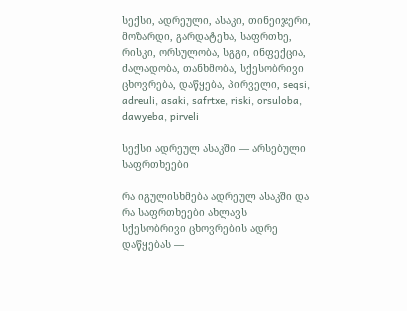სექსი, ადრეული, ასაკი, თინეიჯერი, მოზარდი, გარდატეხა, საფრთხე, რისკი, ორსულობა, სგგი, ინფექცია, ძალადობა, თანხმობა, სქესობრივი ცხოვრება, დაწყება, პირველი, seqsi, adreuli, asaki, safrtxe, riski, orsuloba, dawyeba, pirveli

სექსი ადრეულ ასაკში — არსებული საფრთხეები

რა იგულისხმება ადრეულ ასაკში და რა საფრთხეები ახლავს სქესობრივი ცხოვრების ადრე დაწყებას —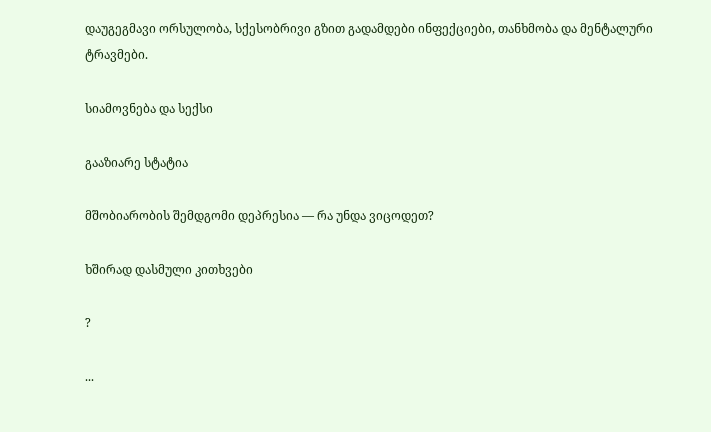დაუგეგმავი ორსულობა, სქესობრივი გზით გადამდები ინფექციები, თანხმობა და მენტალური ტრავმები.

სიამოვნება და სექსი

გააზიარე სტატია

მშობიარობის შემდგომი დეპრესია — რა უნდა ვიცოდეთ?

ხშირად დასმული კითხვები

?

...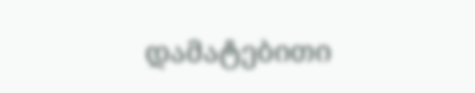დამატებითი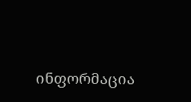ინფორმაცია